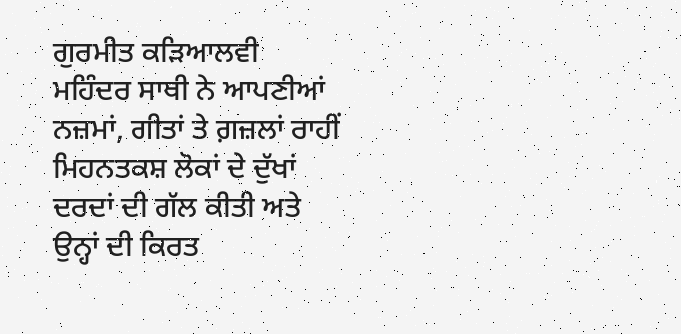ਗੁਰਮੀਤ ਕੜਿਆਲਵੀ
ਮਹਿੰਦਰ ਸਾਥੀ ਨੇ ਆਪਣੀਆਂ ਨਜ਼ਮਾਂ, ਗੀਤਾਂ ਤੇ ਗ਼ਜ਼ਲਾਂ ਰਾਹੀਂ ਮਿਹਨਤਕਸ਼ ਲੋਕਾਂ ਦੇ ਦੁੱਖਾਂ ਦਰਦਾਂ ਦੀ ਗੱਲ ਕੀਤੀ ਅਤੇ ਉਨ੍ਹਾਂ ਦੀ ਕਿਰਤ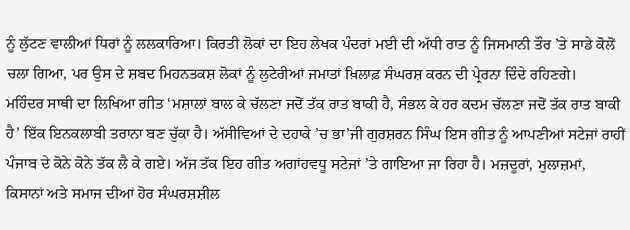ਨੂੰ ਲੁੱਟਣ ਵਾਲੀਆਂ ਧਿਰਾਂ ਨੂੰ ਲਲਕਾਰਿਆ। ਕਿਰਤੀ ਲੋਕਾਂ ਦਾ ਇਹ ਲੇਖਕ ਪੰਦਰਾਂ ਮਈ ਦੀ ਅੱਧੀ ਰਾਤ ਨੂੰ ਜਿਸਮਾਨੀ ਤੌਰ ’ਤੇ ਸਾਡੇ ਕੋਲੋਂ ਚਲਾ ਗਿਆ, ਪਰ ਉਸ ਦੇ ਸ਼ਬਦ ਮਿਹਨਤਕਸ਼ ਲੋਕਾਂ ਨੂੰ ਲੁਟੇਰੀਆਂ ਜਮਾਤਾਂ ਖ਼ਿਲਾਫ਼ ਸੰਘਰਸ਼ ਕਰਨ ਦੀ ਪ੍ਰੇਰਨਾ ਦਿੰਦੇ ਰਹਿਣਗੇ।
ਮਹਿੰਦਰ ਸਾਥੀ ਦਾ ਲਿਖਿਆ ਗੀਤ ‘ਮਸ਼ਾਲਾਂ ਬਾਲ ਕੇ ਚੱਲਣਾ ਜਦੋਂ ਤੱਕ ਰਾਤ ਬਾਕੀ ਹੈ, ਸੰਭਲ ਕੇ ਹਰ ਕਦਮ ਚੱਲਣਾ ਜਦੋਂ ਤੱਕ ਰਾਤ ਬਾਕੀ ਹੈ’ ਇੱਕ ਇਨਕਲਾਬੀ ਤਰਾਨਾ ਬਣ ਚੁੱਕਾ ਹੈ। ਅੱਸੀਵਿਆਂ ਦੇ ਦਹਾਕੇ ’ਚ ਭਾ’ਜੀ ਗੁਰਸ਼ਰਨ ਸਿੰਘ ਇਸ ਗੀਤ ਨੂੰ ਆਪਣੀਆਂ ਸਟੇਜਾਂ ਰਾਹੀਂ ਪੰਜਾਬ ਦੇ ਕੋਨੇ ਕੋਨੇ ਤੱਕ ਲੈ ਕੇ ਗਏ। ਅੱਜ ਤੱਕ ਇਹ ਗੀਤ ਅਗਾਂਹਵਧੂ ਸਟੇਜਾਂ ’ਤੇ ਗਾਇਆ ਜਾ ਰਿਹਾ ਹੈ। ਮਜ਼ਦੂਰਾਂ, ਮੁਲਾਜ਼ਮਾਂ, ਕਿਸਾਨਾਂ ਅਤੇ ਸਮਾਜ ਦੀਆਂ ਹੋਰ ਸੰਘਰਸ਼ਸ਼ੀਲ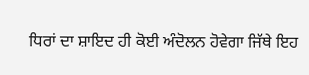ਧਿਰਾਂ ਦਾ ਸ਼ਾਇਦ ਹੀ ਕੋਈ ਅੰਦੋਲਨ ਹੋਵੇਗਾ ਜਿੱਥੇ ਇਹ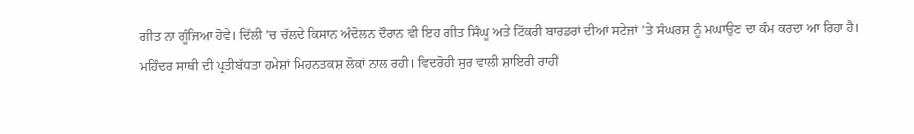ਗੀਤ ਨਾ ਗੂੰਜਿਆ ਹੋਵੇ। ਦਿੱਲੀ ’ਚ ਚੱਲਦੇ ਕਿਸਾਨ ਅੰਦੋਲਨ ਦੌਰਾਨ ਵੀ ਇਹ ਗੀਤ ਸਿੰਘੂ ਅਤੇ ਟਿੱਕਰੀ ਬਾਰਡਰਾਂ ਦੀਆਂ ਸਟੇਜਾਂ ’ਤੇ ਸੰਘਰਸ਼ ਨੂੰ ਮਘਾਉਣ ਦਾ ਕੰਮ ਕਰਦਾ ਆ ਰਿਹਾ ਹੈ।
ਮਹਿੰਦਰ ਸਾਥੀ ਦੀ ਪ੍ਰਤੀਬੱਧਤਾ ਹਮੇਸ਼ਾਂ ਮਿਹਨਤਕਸ਼ ਲੋਕਾਂ ਨਾਲ ਰਹੀ। ਵਿਦਰੋਹੀ ਸੁਰ ਵਾਲੀ ਸ਼ਾਇਰੀ ਰਾਹੀਂ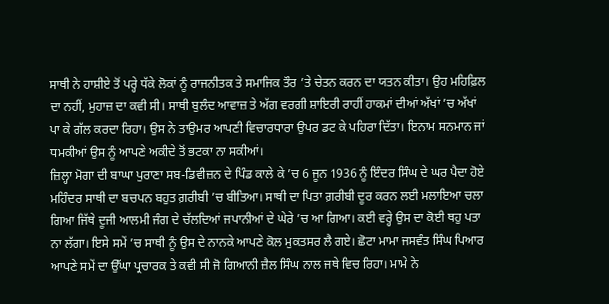ਸਾਥੀ ਨੇ ਹਾਸ਼ੀਏ ਤੋਂ ਪਰ੍ਹੇ ਧੱਕੇ ਲੋਕਾਂ ਨੂੰ ਰਾਜਨੀਤਕ ਤੇ ਸਮਾਜਿਕ ਤੌਰ ’ਤੇ ਚੇਤਨ ਕਰਨ ਦਾ ਯਤਨ ਕੀਤਾ। ਉਹ ਮਹਿਫ਼ਿਲ ਦਾ ਨਹੀਂ, ਮੁਹਾਜ਼ ਦਾ ਕਵੀ ਸੀ। ਸਾਥੀ ਬੁਲੰਦ ਆਵਾਜ਼ ਤੇ ਅੱਗ ਵਰਗੀ ਸ਼ਾਇਰੀ ਰਾਹੀਂ ਹਾਕਮਾਂ ਦੀਆਂ ਅੱਖਾਂ ’ਚ ਅੱਖਾਂ ਪਾ ਕੇ ਗੱਲ ਕਰਦਾ ਰਿਹਾ। ਉਸ ਨੇ ਤਾਉਮਰ ਆਪਣੀ ਵਿਚਾਰਧਾਰਾ ਉਪਰ ਡਟ ਕੇ ਪਹਿਰਾ ਦਿੱਤਾ। ਇਨਾਮ ਸਨਮਾਨ ਜਾਂ ਧਮਕੀਆਂ ਉਸ ਨੂੰ ਆਪਣੇ ਅਕੀਦੇ ਤੋਂ ਭਟਕਾ ਨਾ ਸਕੀਆਂ।
ਜ਼ਿਲ੍ਹਾ ਮੋਗਾ ਦੀ ਬਾਘਾ ਪੁਰਾਣਾ ਸਬ-ਡਿਵੀਜ਼ਨ ਦੇ ਪਿੰਡ ਕਾਲੇ ਕੇ ’ਚ 6 ਜੂਨ 1936 ਨੂੰ ਇੰਦਰ ਸਿੰਘ ਦੇ ਘਰ ਪੈਦਾ ਹੋਏ ਮਹਿੰਦਰ ਸਾਥੀ ਦਾ ਬਚਪਨ ਬਹੁਤ ਗ਼ਰੀਬੀ ’ਚ ਬੀਤਿਆ। ਸਾਥੀ ਦਾ ਪਿਤਾ ਗ਼ਰੀਬੀ ਦੂਰ ਕਰਨ ਲਈ ਮਲਾਇਆ ਚਲਾ ਗਿਆ ਜਿੱਥੇ ਦੂਜੀ ਆਲਮੀ ਜੰਗ ਦੇ ਚੱਲਦਿਆਂ ਜਪਾਨੀਆਂ ਦੇ ਘੇਰੇ ’ਚ ਆ ਗਿਆ। ਕਈ ਵਰ੍ਹੇ ਉਸ ਦਾ ਕੋਈ ਥਹੁ ਪਤਾ ਨਾ ਲੱਗਾ। ਇਸੇ ਸਮੇਂ ’ਚ ਸਾਥੀ ਨੂੰ ਉਸ ਦੇ ਨਾਨਕੇ ਆਪਣੇ ਕੋਲ ਮੁਕਤਸਰ ਲੈ ਗਏ। ਛੋਟਾ ਮਾਮਾ ਜਸਵੰਤ ਸਿੰਘ ਪਿਆਰ ਆਪਣੇ ਸਮੇਂ ਦਾ ਉੱਘਾ ਪ੍ਰਚਾਰਕ ਤੇ ਕਵੀ ਸੀ ਜੋ ਗਿਆਨੀ ਜ਼ੈਲ ਸਿੰਘ ਨਾਲ ਜਥੇ ਵਿਚ ਰਿਹਾ। ਮਾਮੇ ਨੇ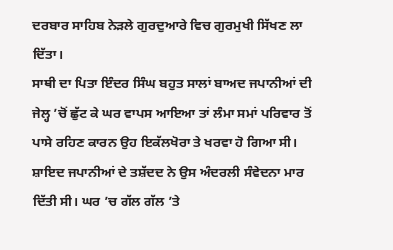ਦਰਬਾਰ ਸਾਹਿਬ ਨੇੜਲੇ ਗੁਰਦੁਆਰੇ ਵਿਚ ਗੁਰਮੁਖੀ ਸਿੱਖਣ ਲਾ ਦਿੱਤਾ।
ਸਾਥੀ ਦਾ ਪਿਤਾ ਇੰਦਰ ਸਿੰਘ ਬਹੁਤ ਸਾਲਾਂ ਬਾਅਦ ਜਪਾਨੀਆਂ ਦੀ ਜੇਲ੍ਹ ’ਚੋਂ ਛੁੱਟ ਕੇ ਘਰ ਵਾਪਸ ਆਇਆ ਤਾਂ ਲੰਮਾ ਸਮਾਂ ਪਰਿਵਾਰ ਤੋਂ ਪਾਸੇ ਰਹਿਣ ਕਾਰਨ ਉਹ ਇਕੱਲਖੋਰਾ ਤੇ ਖਰਵਾ ਹੋ ਗਿਆ ਸੀ। ਸ਼ਾਇਦ ਜਪਾਨੀਆਂ ਦੇ ਤਸ਼ੱਦਦ ਨੇ ਉਸ ਅੰਦਰਲੀ ਸੰਵੇਦਨਾ ਮਾਰ ਦਿੱਤੀ ਸੀ। ਘਰ ’ਚ ਗੱਲ ਗੱਲ ’ਤੇ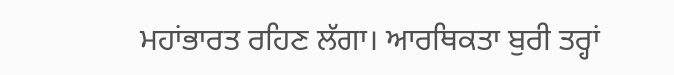ਮਹਾਂਭਾਰਤ ਰਹਿਣ ਲੱਗਾ। ਆਰਥਿਕਤਾ ਬੁਰੀ ਤਰ੍ਹਾਂ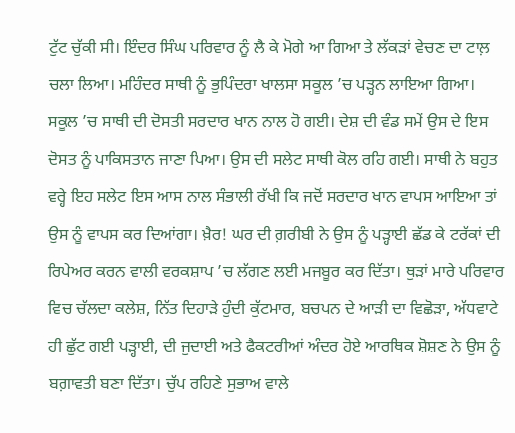ਟੁੱਟ ਚੁੱਕੀ ਸੀ। ਇੰਦਰ ਸਿੰਘ ਪਰਿਵਾਰ ਨੂੰ ਲੈ ਕੇ ਮੋਗੇ ਆ ਗਿਆ ਤੇ ਲੱਕੜਾਂ ਵੇਚਣ ਦਾ ਟਾਲ਼ ਚਲਾ ਲਿਆ। ਮਹਿੰਦਰ ਸਾਥੀ ਨੂੰ ਭੁਪਿੰਦਰਾ ਖਾਲਸਾ ਸਕੂਲ ’ਚ ਪੜ੍ਹਨ ਲਾਇਆ ਗਿਆ।
ਸਕੂਲ ’ਚ ਸਾਥੀ ਦੀ ਦੋਸਤੀ ਸਰਦਾਰ ਖਾਨ ਨਾਲ ਹੋ ਗਈ। ਦੇਸ਼ ਦੀ ਵੰਡ ਸਮੇਂ ਉਸ ਦੇ ਇਸ ਦੋਸਤ ਨੂੰ ਪਾਕਿਸਤਾਨ ਜਾਣਾ ਪਿਆ। ਉਸ ਦੀ ਸਲੇਟ ਸਾਥੀ ਕੋਲ ਰਹਿ ਗਈ। ਸਾਥੀ ਨੇ ਬਹੁਤ ਵਰ੍ਹੇ ਇਹ ਸਲੇਟ ਇਸ ਆਸ ਨਾਲ ਸੰਭਾਲੀ ਰੱਖੀ ਕਿ ਜਦੋਂ ਸਰਦਾਰ ਖਾਨ ਵਾਪਸ ਆਇਆ ਤਾਂ ਉਸ ਨੂੰ ਵਾਪਸ ਕਰ ਦਿਆਂਗਾ। ਖ਼ੈਰ! ਘਰ ਦੀ ਗ਼ਰੀਬੀ ਨੇ ਉਸ ਨੂੰ ਪੜ੍ਹਾਈ ਛੱਡ ਕੇ ਟਰੱਕਾਂ ਦੀ ਰਿਪੇਅਰ ਕਰਨ ਵਾਲੀ ਵਰਕਸ਼ਾਪ ’ਚ ਲੱਗਣ ਲਈ ਮਜਬੂਰ ਕਰ ਦਿੱਤਾ। ਥੁੜਾਂ ਮਾਰੇ ਪਰਿਵਾਰ ਵਿਚ ਚੱਲਦਾ ਕਲੇਸ਼, ਨਿੱਤ ਦਿਹਾੜੇ ਹੁੰਦੀ ਕੁੱਟਮਾਰ, ਬਚਪਨ ਦੇ ਆੜੀ ਦਾ ਵਿਛੋੜਾ, ਅੱਧਵਾਟੇ ਹੀ ਛੁੱਟ ਗਈ ਪੜ੍ਹਾਈ, ਦੀ ਜੁਦਾਈ ਅਤੇ ਫੈਕਟਰੀਆਂ ਅੰਦਰ ਹੋਏ ਆਰਥਿਕ ਸ਼ੋਸ਼ਣ ਨੇ ਉਸ ਨੂੰ ਬਗ਼ਾਵਤੀ ਬਣਾ ਦਿੱਤਾ। ਚੁੱਪ ਰਹਿਣੇ ਸੁਭਾਅ ਵਾਲੇ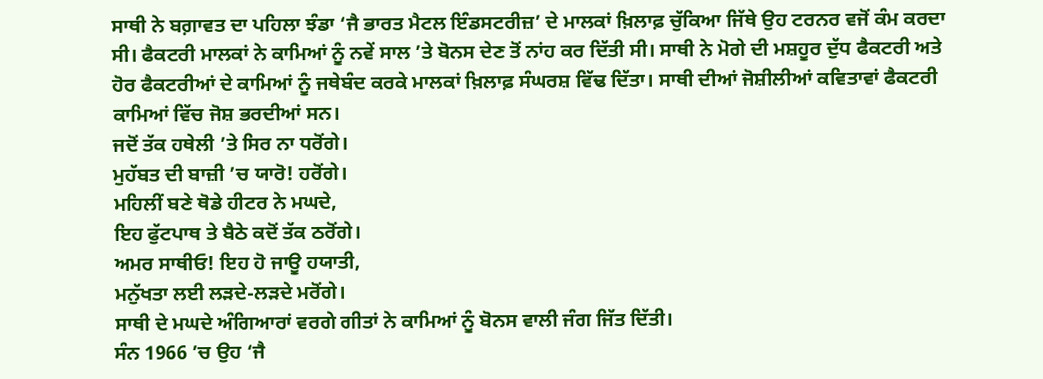ਸਾਥੀ ਨੇ ਬਗ਼ਾਵਤ ਦਾ ਪਹਿਲਾ ਝੰਡਾ ‘ਜੈ ਭਾਰਤ ਮੈਟਲ ਇੰਡਸਟਰੀਜ਼’ ਦੇ ਮਾਲਕਾਂ ਖ਼ਿਲਾਫ਼ ਚੁੱਕਿਆ ਜਿੱਥੇ ਉਹ ਟਰਨਰ ਵਜੋਂ ਕੰਮ ਕਰਦਾ ਸੀ। ਫੈਕਟਰੀ ਮਾਲਕਾਂ ਨੇ ਕਾਮਿਆਂ ਨੂੰ ਨਵੇਂ ਸਾਲ ’ਤੇ ਬੋਨਸ ਦੇਣ ਤੋਂ ਨਾਂਹ ਕਰ ਦਿੱਤੀ ਸੀ। ਸਾਥੀ ਨੇ ਮੋਗੇ ਦੀ ਮਸ਼ਹੂਰ ਦੁੱਧ ਫੈਕਟਰੀ ਅਤੇ ਹੋਰ ਫੈਕਟਰੀਆਂ ਦੇ ਕਾਮਿਆਂ ਨੂੰ ਜਥੇਬੰਦ ਕਰਕੇ ਮਾਲਕਾਂ ਖ਼ਿਲਾਫ਼ ਸੰਘਰਸ਼ ਵਿੱਢ ਦਿੱਤਾ। ਸਾਥੀ ਦੀਆਂ ਜੋਸ਼ੀਲੀਆਂ ਕਵਿਤਾਵਾਂ ਫੈਕਟਰੀ ਕਾਮਿਆਂ ਵਿੱਚ ਜੋਸ਼ ਭਰਦੀਆਂ ਸਨ।
ਜਦੋਂ ਤੱਕ ਹਥੇਲੀ ’ਤੇ ਸਿਰ ਨਾ ਧਰੋਂਗੇ।
ਮੁਹੱਬਤ ਦੀ ਬਾਜ਼ੀ ’ਚ ਯਾਰੋ! ਹਰੋਂਗੇ।
ਮਹਿਲੀਂ ਬਣੇ ਥੋਡੇ ਹੀਟਰ ਨੇ ਮਘਦੇ,
ਇਹ ਫੁੱਟਪਾਥ ਤੇ ਬੈਠੇ ਕਦੋਂ ਤੱਕ ਠਰੋਂਗੇ।
ਅਮਰ ਸਾਥੀਓ! ਇਹ ਹੋ ਜਾਊ ਹਯਾਤੀ,
ਮਨੁੱਖਤਾ ਲਈ ਲੜਦੇ-ਲੜਦੇ ਮਰੋਂਗੇ।
ਸਾਥੀ ਦੇ ਮਘਦੇ ਅੰਗਿਆਰਾਂ ਵਰਗੇ ਗੀਤਾਂ ਨੇ ਕਾਮਿਆਂ ਨੂੰ ਬੋਨਸ ਵਾਲੀ ਜੰਗ ਜਿੱਤ ਦਿੱਤੀ।
ਸੰਨ 1966 ’ਚ ਉਹ ‘ਜੈ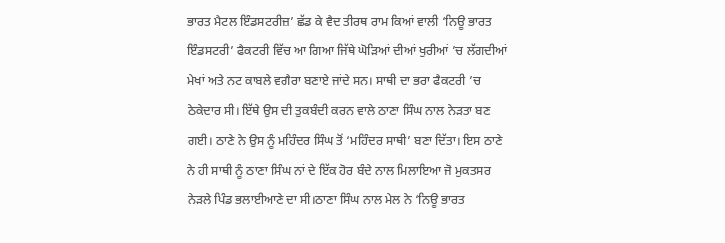ਭਾਰਤ ਮੈਟਲ ਇੰਡਸਟਰੀਜ਼’ ਛੱਡ ਕੇ ਵੈਦ ਤੀਰਥ ਰਾਮ ਕਿਆਂ ਵਾਲੀ ‘ਨਿਊ ਭਾਰਤ ਇੰਡਸਟਰੀ’ ਫੈਕਟਰੀ ਵਿੱਚ ਆ ਗਿਆ ਜਿੱਥੇ ਘੋੜਿਆਂ ਦੀਆਂ ਖੁਰੀਆਂ ’ਚ ਲੱਗਦੀਆਂ ਮੇਖਾਂ ਅਤੇ ਨਟ ਕਾਬਲੇ ਵਗੈਰਾ ਬਣਾਏ ਜਾਂਦੇ ਸਨ। ਸਾਥੀ ਦਾ ਭਰਾ ਫੈਕਟਰੀ ’ਚ ਠੇਕੇਦਾਰ ਸੀ। ਇੱਥੇ ਉਸ ਦੀ ਤੁਕਬੰਦੀ ਕਰਨ ਵਾਲੇ ਠਾਣਾ ਸਿੰਘ ਨਾਲ ਨੇੜਤਾ ਬਣ ਗਈ। ਠਾਣੇ ਨੇ ਉਸ ਨੂੰ ਮਹਿੰਦਰ ਸਿੰਘ ਤੋਂ ‘ਮਹਿੰਦਰ ਸਾਥੀ’ ਬਣਾ ਦਿੱਤਾ। ਇਸ ਠਾਣੇ ਨੇ ਹੀ ਸਾਥੀ ਨੂੰ ਠਾਣਾ ਸਿੰਘ ਨਾਂ ਦੇ ਇੱਕ ਹੋਰ ਬੰਦੇ ਨਾਲ ਮਿਲਾਇਆ ਜੋ ਮੁਕਤਸਰ ਨੇੜਲੇ ਪਿੰਡ ਭਲਾਈਆਣੇ ਦਾ ਸੀ।ਠਾਣਾ ਸਿੰਘ ਨਾਲ ਮੇਲ ਨੇ ‘ਨਿਊ ਭਾਰਤ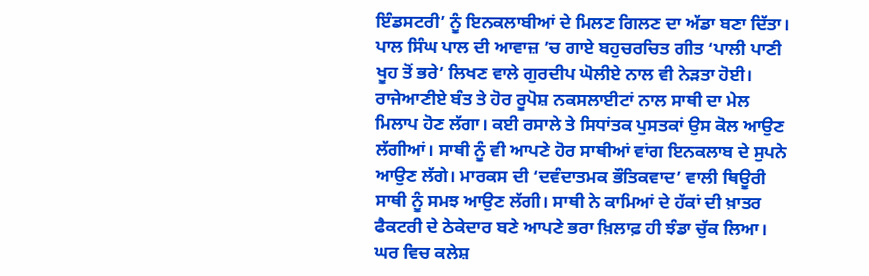ਇੰਡਸਟਰੀ’ ਨੂੰ ਇਨਕਲਾਬੀਆਂ ਦੇ ਮਿਲਣ ਗਿਲਣ ਦਾ ਅੱਡਾ ਬਣਾ ਦਿੱਤਾ। ਪਾਲ ਸਿੰਘ ਪਾਲ ਦੀ ਆਵਾਜ਼ ’ਚ ਗਾਏ ਬਹੁਚਰਚਿਤ ਗੀਤ ‘ਪਾਲੀ ਪਾਣੀ ਖੂਹ ਤੋਂ ਭਰੇ’ ਲਿਖਣ ਵਾਲੇ ਗੁਰਦੀਪ ਘੋਲੀਏ ਨਾਲ ਵੀ ਨੇੜਤਾ ਹੋਈ। ਰਾਜੇਆਣੀਏ ਬੰਤ ਤੇ ਹੋਰ ਰੂਪੋਸ਼ ਨਕਸਲਾਈਟਾਂ ਨਾਲ ਸਾਥੀ ਦਾ ਮੇਲ ਮਿਲਾਪ ਹੋਣ ਲੱਗਾ। ਕਈ ਰਸਾਲੇ ਤੇ ਸਿਧਾਂਤਕ ਪੁਸਤਕਾਂ ਉਸ ਕੋਲ ਆਉਣ ਲੱਗੀਆਂ। ਸਾਥੀ ਨੂੰ ਵੀ ਆਪਣੇ ਹੋਰ ਸਾਥੀਆਂ ਵਾਂਗ ਇਨਕਲਾਬ ਦੇ ਸੁਪਨੇ ਆਉਣ ਲੱਗੇ। ਮਾਰਕਸ ਦੀ ‘ਦਵੰਦਾਤਮਕ ਭੌਤਿਕਵਾਦ’ ਵਾਲੀ ਥਿਊਰੀ ਸਾਥੀ ਨੂੰ ਸਮਝ ਆਉਣ ਲੱਗੀ। ਸਾਥੀ ਨੇ ਕਾਮਿਆਂ ਦੇ ਹੱਕਾਂ ਦੀ ਖ਼ਾਤਰ ਫੈਕਟਰੀ ਦੇ ਠੇਕੇਦਾਰ ਬਣੇ ਆਪਣੇ ਭਰਾ ਖ਼ਿਲਾਫ਼ ਹੀ ਝੰਡਾ ਚੁੱਕ ਲਿਆ। ਘਰ ਵਿਚ ਕਲੇਸ਼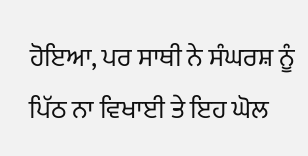ਹੋਇਆ, ਪਰ ਸਾਥੀ ਨੇ ਸੰਘਰਸ਼ ਨੂੰ ਪਿੱਠ ਨਾ ਵਿਖਾਈ ਤੇ ਇਹ ਘੋਲ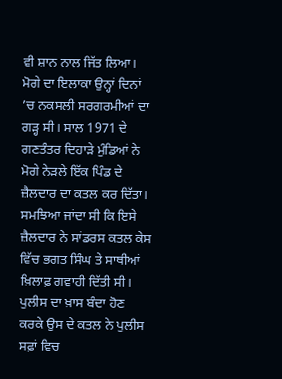ਵੀ ਸ਼ਾਨ ਨਾਲ ਜਿੱਤ ਲਿਆ।
ਮੋਗੇ ਦਾ ਇਲਾਕਾ ਉਨ੍ਹਾਂ ਦਿਨਾਂ ’ਚ ਨਕਸਲੀ ਸਰਗਰਮੀਆਂ ਦਾ ਗੜ੍ਹ ਸੀ। ਸਾਲ 1971 ਦੇ ਗਣਤੰਤਰ ਦਿਹਾੜੇ ਮੁੰਡਿਆਂ ਨੇ ਮੋਗੇ ਨੇੜਲੇ ਇੱਕ ਪਿੰਡ ਦੇ ਜ਼ੈਲਦਾਰ ਦਾ ਕਤਲ ਕਰ ਦਿੱਤਾ। ਸਮਝਿਆ ਜਾਂਦਾ ਸੀ ਕਿ ਇਸੇ ਜ਼ੈਲਦਾਰ ਨੇ ਸਾਂਡਰਸ ਕਤਲ ਕੇਸ ਵਿੱਚ ਭਗਤ ਸਿੰਘ ਤੇ ਸਾਥੀਆਂ ਖ਼ਿਲਾਫ਼ ਗਵਾਹੀ ਦਿੱਤੀ ਸੀ। ਪੁਲੀਸ ਦਾ ਖ਼ਾਸ ਬੰਦਾ ਹੋਣ ਕਰਕੇ ਉਸ ਦੇ ਕਤਲ ਨੇ ਪੁਲੀਸ ਸਫ਼ਾਂ ਵਿਚ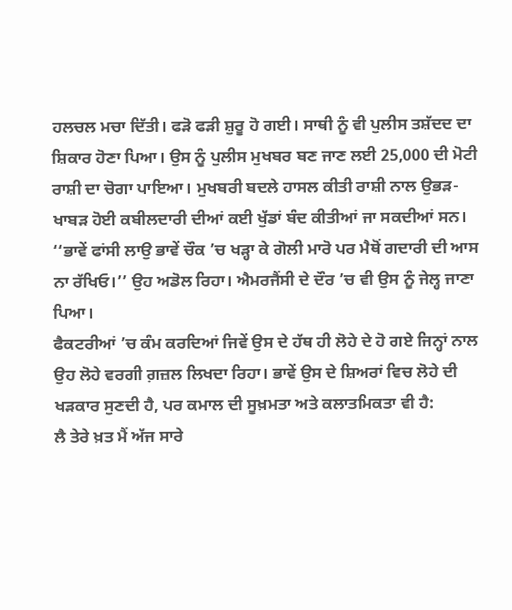ਹਲਚਲ ਮਚਾ ਦਿੱਤੀ। ਫੜੋ ਫੜੀ ਸ਼ੁਰੂ ਹੋ ਗਈ। ਸਾਥੀ ਨੂੰ ਵੀ ਪੁਲੀਸ ਤਸ਼ੱਦਦ ਦਾ ਸ਼ਿਕਾਰ ਹੋਣਾ ਪਿਆ। ਉਸ ਨੂੰ ਪੁਲੀਸ ਮੁਖਬਰ ਬਣ ਜਾਣ ਲਈ 25,000 ਦੀ ਮੋਟੀ ਰਾਸ਼ੀ ਦਾ ਚੋਗਾ ਪਾਇਆ। ਮੁਖਬਰੀ ਬਦਲੇ ਹਾਸਲ ਕੀਤੀ ਰਾਸ਼ੀ ਨਾਲ ਉਭੜ-ਖਾਬੜ ਹੋਈ ਕਬੀਲਦਾਰੀ ਦੀਆਂ ਕਈ ਖੁੱਡਾਂ ਬੰਦ ਕੀਤੀਆਂ ਜਾ ਸਕਦੀਆਂ ਸਨ। ‘‘ਭਾਵੇਂ ਫਾਂਸੀ ਲਾਉ ਭਾਵੇਂ ਚੌਕ ’ਚ ਖੜ੍ਹਾ ਕੇ ਗੋਲੀ ਮਾਰੋ ਪਰ ਮੈਥੋਂ ਗਦਾਰੀ ਦੀ ਆਸ ਨਾ ਰੱਖਿਓ।’’ ਉਹ ਅਡੋਲ ਰਿਹਾ। ਐਮਰਜੈਂਸੀ ਦੇ ਦੌਰ ’ਚ ਵੀ ਉਸ ਨੂੰ ਜੇਲ੍ਹ ਜਾਣਾ ਪਿਆ।
ਫੈਕਟਰੀਆਂ ’ਚ ਕੰਮ ਕਰਦਿਆਂ ਜਿਵੇਂ ਉਸ ਦੇ ਹੱਥ ਹੀ ਲੋਹੇ ਦੇ ਹੋ ਗਏ ਜਿਨ੍ਹਾਂ ਨਾਲ ਉਹ ਲੋਹੇ ਵਰਗੀ ਗ਼ਜ਼ਲ ਲਿਖਦਾ ਰਿਹਾ। ਭਾਵੇਂ ਉਸ ਦੇ ਸ਼ਿਅਰਾਂ ਵਿਚ ਲੋਹੇ ਦੀ ਖੜਕਾਰ ਸੁਣਦੀ ਹੈ, ਪਰ ਕਮਾਲ ਦੀ ਸੂਖ਼ਮਤਾ ਅਤੇ ਕਲਾਤਮਿਕਤਾ ਵੀ ਹੈ:
ਲੈ ਤੇਰੇ ਖ਼ਤ ਮੈਂ ਅੱਜ ਸਾਰੇ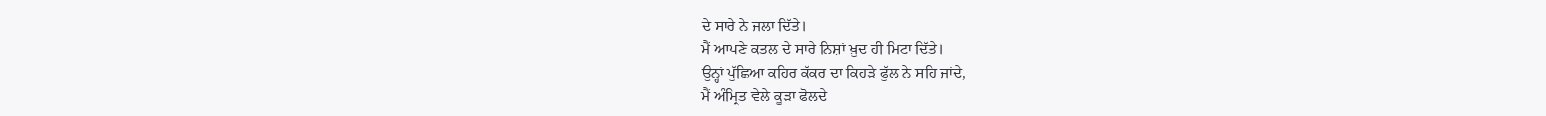ਦੇ ਸਾਰੇ ਨੇ ਜਲਾ ਦਿੱਤੇ।
ਮੈਂ ਆਪਣੇ ਕਤਲ ਦੇ ਸਾਰੇ ਨਿਸ਼ਾਂ ਖ਼ੁਦ ਹੀ ਮਿਟਾ ਦਿੱਤੇ।
ਉਨ੍ਹਾਂ ਪੁੱਛਿਆ ਕਹਿਰ ਕੱਕਰ ਦਾ ਕਿਹੜੇ ਫੁੱਲ ਨੇ ਸਹਿ ਜਾਂਦੇ,
ਮੈਂ ਅੰਮ੍ਰਿਤ ਵੇਲੇ ਕੂੜਾ ਫੋਲਦੇ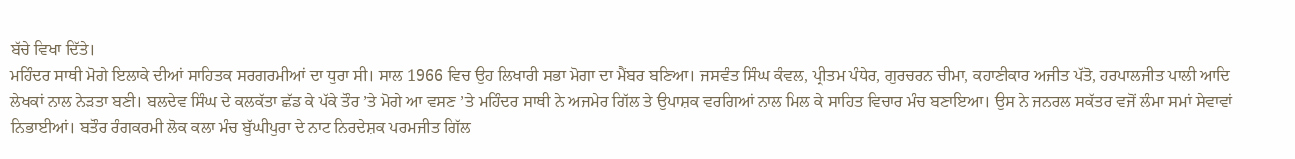ਬੱਚੇ ਵਿਖਾ ਦਿੱਤੇ।
ਮਹਿੰਦਰ ਸਾਥੀ ਮੋਗੇ ਇਲਾਕੇ ਦੀਆਂ ਸਾਹਿਤਕ ਸਰਗਰਮੀਆਂ ਦਾ ਧੁਰਾ ਸੀ। ਸਾਲ 1966 ਵਿਚ ਉਹ ਲਿਖਾਰੀ ਸਭਾ ਮੋਗਾ ਦਾ ਮੈਂਬਰ ਬਣਿਆ। ਜਸਵੰਤ ਸਿੰਘ ਕੰਵਲ, ਪ੍ਰੀਤਮ ਪੰਧੇਰ, ਗੁਰਚਰਨ ਚੀਮਾ, ਕਹਾਣੀਕਾਰ ਅਜੀਤ ਪੱਤੋ, ਹਰਪਾਲਜੀਤ ਪਾਲੀ ਆਦਿ ਲੇਖਕਾਂ ਨਾਲ ਨੇੜਤਾ ਬਣੀ। ਬਲਦੇਵ ਸਿੰਘ ਦੇ ਕਲਕੱਤਾ ਛੱਡ ਕੇ ਪੱਕੇ ਤੌਰ ’ਤੇ ਮੋਗੇ ਆ ਵਸਣ ’ਤੇ ਮਹਿੰਦਰ ਸਾਥੀ ਨੇ ਅਜਮੇਰ ਗਿੱਲ ਤੇ ਉਪਾਸ਼ਕ ਵਰਗਿਆਂ ਨਾਲ ਮਿਲ ਕੇ ਸਾਹਿਤ ਵਿਚਾਰ ਮੰਚ ਬਣਾਇਆ। ਉਸ ਨੇ ਜਨਰਲ ਸਕੱਤਰ ਵਜੋਂ ਲੰਮਾ ਸਮਾਂ ਸੇਵਾਵਾਂ ਨਿਭਾਈਆਂ। ਬਤੌਰ ਰੰਗਕਰਮੀ ਲੋਕ ਕਲਾ ਮੰਚ ਬੁੱਘੀਪੁਰਾ ਦੇ ਨਾਟ ਨਿਰਦੇਸ਼ਕ ਪਰਮਜੀਤ ਗਿੱਲ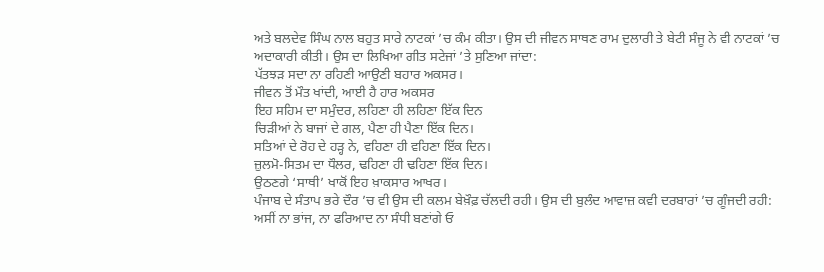ਅਤੇ ਬਲਦੇਵ ਸਿੰਘ ਨਾਲ ਬਹੁਤ ਸਾਰੇ ਨਾਟਕਾਂ ’ਚ ਕੰਮ ਕੀਤਾ। ਉਸ ਦੀ ਜੀਵਨ ਸਾਥਣ ਰਾਮ ਦੁਲਾਰੀ ਤੇ ਬੇਟੀ ਸੰਜੂ ਨੇ ਵੀ ਨਾਟਕਾਂ ’ਚ ਅਦਾਕਾਰੀ ਕੀਤੀ। ਉਸ ਦਾ ਲਿਖਿਆ ਗੀਤ ਸਟੇਜਾਂ ’ਤੇ ਸੁਣਿਆ ਜਾਂਦਾ:
ਪੱਤਝੜ ਸਦਾ ਨਾ ਰਹਿਣੀ ਆਉਣੀ ਬਹਾਰ ਅਕਸਰ।
ਜੀਵਨ ਤੋਂ ਮੌਤ ਖਾਂਦੀ, ਆਈ ਹੈ ਹਾਰ ਅਕਸਰ
ਇਹ ਸਹਿਮ ਦਾ ਸਮੁੰਦਰ, ਲਹਿਣਾ ਹੀ ਲਹਿਣਾ ਇੱਕ ਦਿਨ
ਚਿੜੀਆਂ ਨੇ ਬਾਜਾਂ ਦੇ ਗਲ, ਪੈਣਾ ਹੀ ਪੈਣਾ ਇੱਕ ਦਿਨ।
ਸਤਿਆਂ ਦੇ ਰੋਹ ਦੇ ਹੜ੍ਹ ਨੇ, ਵਹਿਣਾ ਹੀ ਵਹਿਣਾ ਇੱਕ ਦਿਨ।
ਜ਼ੁਲਮੋ-ਸਿਤਮ ਦਾ ਧੌਲਰ, ਢਹਿਣਾ ਹੀ ਢਹਿਣਾ ਇੱਕ ਦਿਨ।
ਉਠਣਗੇ ‘ਸਾਥੀ’ ਖਾਕੋਂ ਇਹ ਖ਼ਾਕਸਾਰ ਆਖਰ।
ਪੰਜਾਬ ਦੇ ਸੰਤਾਪ ਭਰੇ ਦੌਰ ’ਚ ਵੀ ਉਸ ਦੀ ਕਲਮ ਬੇਖ਼ੌਫ਼ ਚੱਲਦੀ ਰਹੀ। ਉਸ ਦੀ ਬੁਲੰਦ ਆਵਾਜ਼ ਕਵੀ ਦਰਬਾਰਾਂ ’ਚ ਗੂੰਜਦੀ ਰਹੀ:
ਅਸੀਂ ਨਾ ਭਾਂਜ, ਨਾ ਫਰਿਆਦ ਨਾ ਸੰਧੀ ਬਣਾਂਗੇ ਓ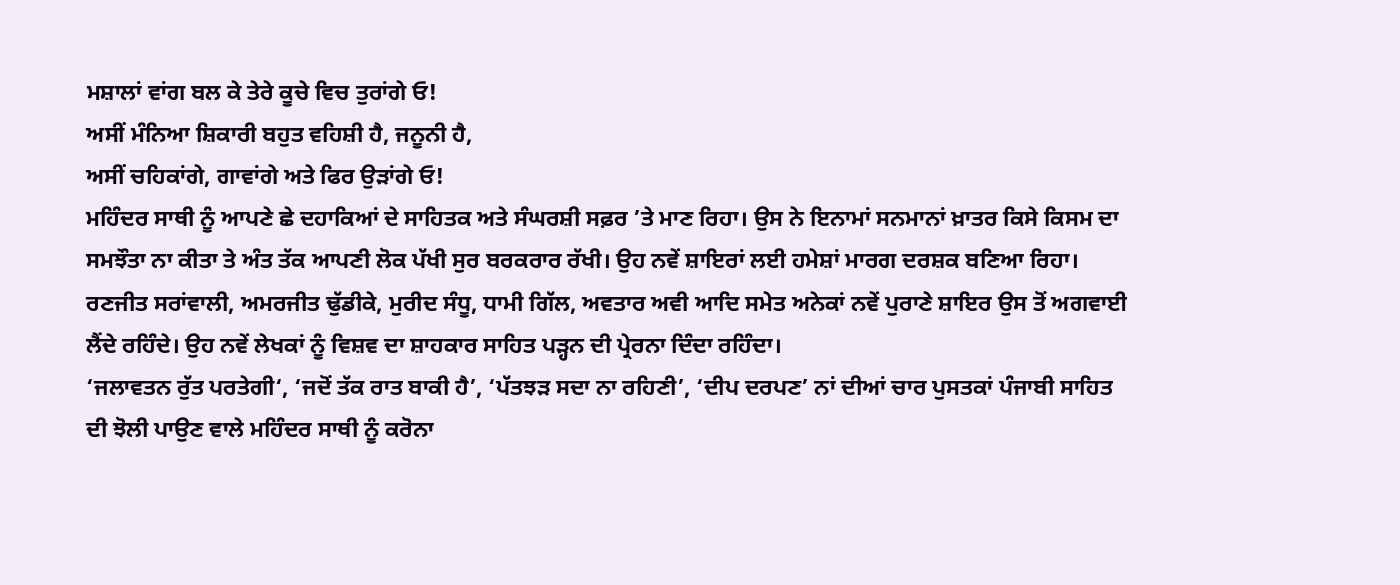ਮਸ਼ਾਲਾਂ ਵਾਂਗ ਬਲ ਕੇ ਤੇਰੇ ਕੂਚੇ ਵਿਚ ਤੁਰਾਂਗੇ ਓ!
ਅਸੀਂ ਮੰਨਿਆ ਸ਼ਿਕਾਰੀ ਬਹੁਤ ਵਹਿਸ਼ੀ ਹੈ, ਜਨੂਨੀ ਹੈ,
ਅਸੀਂ ਚਹਿਕਾਂਗੇ, ਗਾਵਾਂਗੇ ਅਤੇ ਫਿਰ ਉੜਾਂਗੇ ਓ!
ਮਹਿੰਦਰ ਸਾਥੀ ਨੂੰ ਆਪਣੇ ਛੇ ਦਹਾਕਿਆਂ ਦੇ ਸਾਹਿਤਕ ਅਤੇ ਸੰਘਰਸ਼ੀ ਸਫ਼ਰ ’ਤੇ ਮਾਣ ਰਿਹਾ। ਉਸ ਨੇ ਇਨਾਮਾਂ ਸਨਮਾਨਾਂ ਖ਼ਾਤਰ ਕਿਸੇ ਕਿਸਮ ਦਾ ਸਮਝੌਤਾ ਨਾ ਕੀਤਾ ਤੇ ਅੰਤ ਤੱਕ ਆਪਣੀ ਲੋਕ ਪੱਖੀ ਸੁਰ ਬਰਕਰਾਰ ਰੱਖੀ। ਉਹ ਨਵੇਂ ਸ਼ਾਇਰਾਂ ਲਈ ਹਮੇਸ਼ਾਂ ਮਾਰਗ ਦਰਸ਼ਕ ਬਣਿਆ ਰਿਹਾ। ਰਣਜੀਤ ਸਰਾਂਵਾਲੀ, ਅਮਰਜੀਤ ਢੁੱਡੀਕੇ, ਮੁਰੀਦ ਸੰਧੂ, ਧਾਮੀ ਗਿੱਲ, ਅਵਤਾਰ ਅਵੀ ਆਦਿ ਸਮੇਤ ਅਨੇਕਾਂ ਨਵੇਂ ਪੁਰਾਣੇ ਸ਼ਾਇਰ ਉਸ ਤੋਂ ਅਗਵਾਈ ਲੈਂਦੇ ਰਹਿੰਦੇ। ਉਹ ਨਵੇਂ ਲੇਖਕਾਂ ਨੂੰ ਵਿਸ਼ਵ ਦਾ ਸ਼ਾਹਕਾਰ ਸਾਹਿਤ ਪੜ੍ਹਨ ਦੀ ਪ੍ਰੇਰਨਾ ਦਿੰਦਾ ਰਹਿੰਦਾ।
‘ਜਲਾਵਤਨ ਰੁੱਤ ਪਰਤੇਗੀ‘, ‘ਜਦੋਂ ਤੱਕ ਰਾਤ ਬਾਕੀ ਹੈ’, ‘ਪੱਤਝੜ ਸਦਾ ਨਾ ਰਹਿਣੀ’, ‘ਦੀਪ ਦਰਪਣ’ ਨਾਂ ਦੀਆਂ ਚਾਰ ਪੁਸਤਕਾਂ ਪੰਜਾਬੀ ਸਾਹਿਤ ਦੀ ਝੋਲੀ ਪਾਉਣ ਵਾਲੇ ਮਹਿੰਦਰ ਸਾਥੀ ਨੂੰ ਕਰੋਨਾ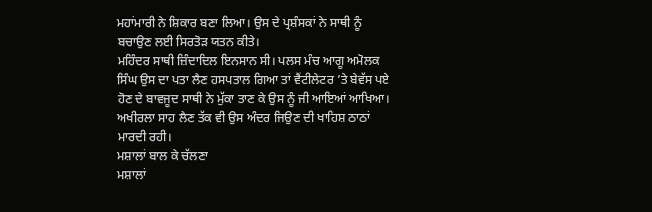ਮਹਾਂਮਾਰੀ ਨੇ ਸ਼ਿਕਾਰ ਬਣਾ ਲਿਆ। ਉਸ ਦੇ ਪ੍ਰਸ਼ੰਸਕਾਂ ਨੇ ਸਾਥੀ ਨੂੰ ਬਚਾਉਣ ਲਈ ਸਿਰਤੋੜ ਯਤਨ ਕੀਤੇ।
ਮਹਿੰਦਰ ਸਾਥੀ ਜ਼ਿੰਦਾਦਿਲ ਇਨਸਾਨ ਸੀ। ਪਲਸ ਮੰਚ ਆਗੂ ਅਮੋਲਕ ਸਿੰਘ ਉਸ ਦਾ ਪਤਾ ਲੈਣ ਹਸਪਤਾਲ ਗਿਆ ਤਾਂ ਵੈਂਟੀਲੇਟਰ ’ਤੇ ਬੇਵੱਸ ਪਏ ਹੋਣ ਦੇ ਬਾਵਜੂਦ ਸਾਥੀ ਨੇ ਮੁੱਕਾ ਤਾਣ ਕੇ ਉਸ ਨੂੰ ਜੀ ਆਇਆਂ ਆਖਿਆ। ਅਖੀਰਲਾ ਸਾਹ ਲੈਣ ਤੱਕ ਵੀ ਉਸ ਅੰਦਰ ਜਿਉਣ ਦੀ ਖਾਹਿਸ਼ ਠਾਠਾਂ ਮਾਰਦੀ ਰਹੀ।
ਮਸ਼ਾਲਾਂ ਬਾਲ ਕੇ ਚੱਲਣਾ
ਮਸ਼ਾਲਾਂ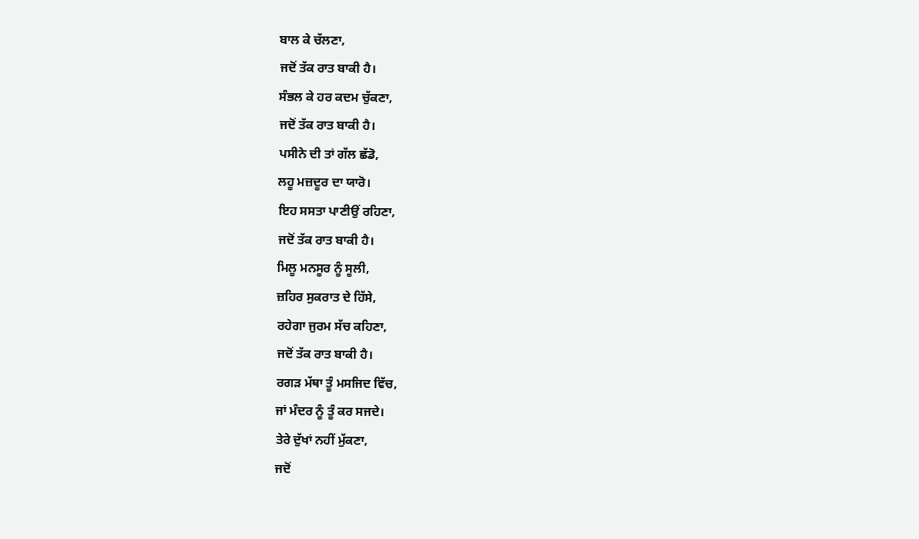ਬਾਲ ਕੇ ਚੱਲਣਾ,
ਜਦੋਂ ਤੱਕ ਰਾਤ ਬਾਕੀ ਹੈ।
ਸੰਭਲ ਕੇ ਹਰ ਕਦਮ ਚੁੱਕਣਾ,
ਜਦੋਂ ਤੱਕ ਰਾਤ ਬਾਕੀ ਹੈ।
ਪਸੀਨੇ ਦੀ ਤਾਂ ਗੱਲ ਛੱਡੋ,
ਲਹੂ ਮਜ਼ਦੂਰ ਦਾ ਯਾਰੋ।
ਇਹ ਸਸਤਾ ਪਾਣੀਉਂ ਰਹਿਣਾ,
ਜਦੋਂ ਤੱਕ ਰਾਤ ਬਾਕੀ ਹੈ।
ਮਿਲੂ ਮਨਸੂਰ ਨੂੰ ਸੂਲੀ,
ਜ਼ਹਿਰ ਸੁਕਰਾਤ ਦੇ ਹਿੱਸੇ,
ਰਹੇਗਾ ਜੁਰਮ ਸੱਚ ਕਹਿਣਾ,
ਜਦੋਂ ਤੱਕ ਰਾਤ ਬਾਕੀ ਹੈ।
ਰਗੜ ਮੱਥਾ ਤੂੰ ਮਸਜਿਦ ਵਿੱਚ,
ਜਾਂ ਮੰਦਰ ਨੂੰ ਤੂੰ ਕਰ ਸਜਦੇ।
ਤੇਰੇ ਦੁੱਖਾਂ ਨਹੀਂ ਮੁੱਕਣਾ,
ਜਦੋਂ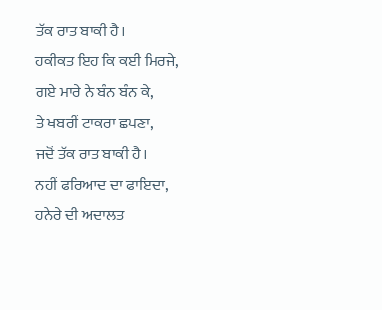ਤੱਕ ਰਾਤ ਬਾਕੀ ਹੈ।
ਹਕੀਕਤ ਇਹ ਕਿ ਕਈ ਮਿਰਜੇ,
ਗਏ ਮਾਰੇ ਨੇ ਬੰਨ ਬੰਨ ਕੇ,
ਤੇ ਖਬਰੀਂ ਟਾਕਰਾ ਛਪਣਾ,
ਜਦੋਂ ਤੱਕ ਰਾਤ ਬਾਕੀ ਹੈ।
ਨਹੀਂ ਫਰਿਆਦ ਦਾ ਫਾਇਦਾ,
ਹਨੇਰੇ ਦੀ ਅਦਾਲਤ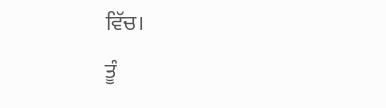ਵਿੱਚ।
ਤੂੰ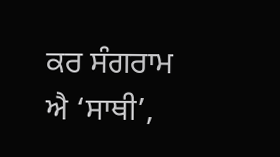ਕਰ ਸੰਗਰਾਮ ਐ ‘ਸਾਥੀ’,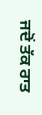ਜਦੋਂ ਤੱਕ ਰਾਤ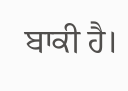ਬਾਕੀ ਹੈ।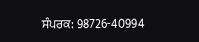ਸੰਪਰਕ: 98726-40994